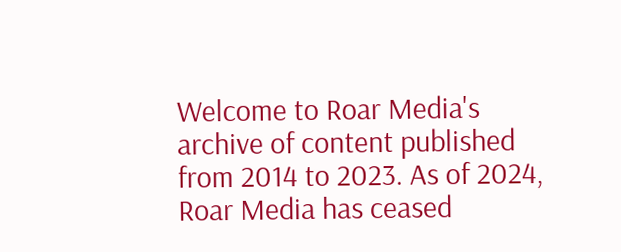Welcome to Roar Media's archive of content published from 2014 to 2023. As of 2024, Roar Media has ceased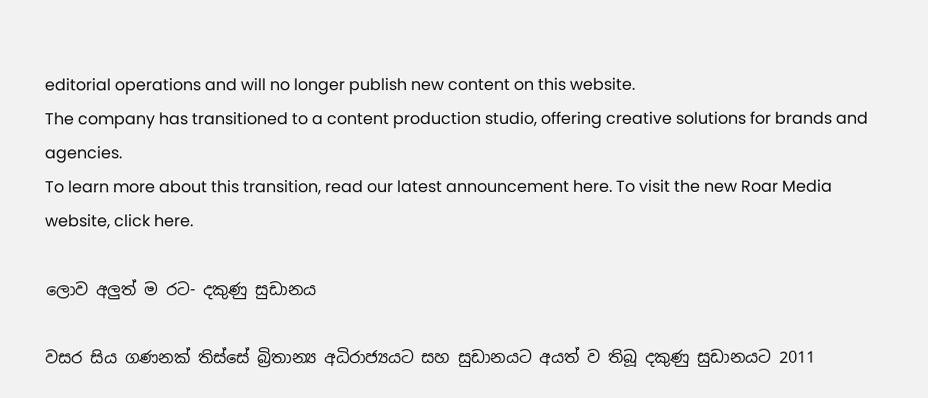editorial operations and will no longer publish new content on this website.
The company has transitioned to a content production studio, offering creative solutions for brands and agencies.
To learn more about this transition, read our latest announcement here. To visit the new Roar Media website, click here.

ලොව අලුත් ම රට- දකුණු සුඩානය

වසර සිය ගණනක් තිස්සේ බ්‍රිතාන්‍ය අධිරාජ්‍යයට සහ සුඩානයට අයත් ව තිබූ දකුණු සුඩානයට 2011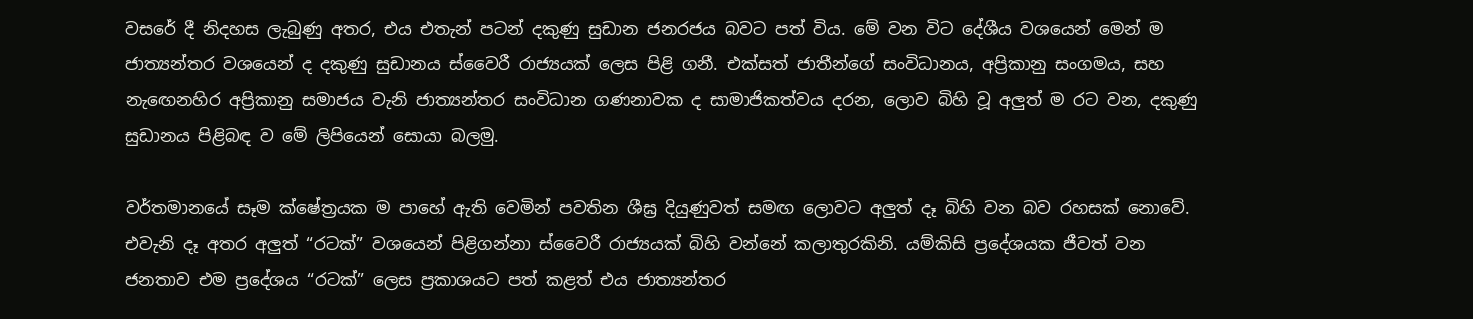වසරේ දී නිදහස ලැබුණු අතර, එය එතැන් පටන් දකුණු සුඩාන ජනරජය බවට පත් විය. මේ වන විට දේශීය වශයෙන් මෙන් ම ජාත්‍යන්තර වශයෙන් ද දකුණු සුඩානය ස්වෛරී රාජ්‍යයක් ලෙස පිළි ගනී. එක්සත් ජාතීන්ගේ සංවිධානය, අප්‍රිකානු සංගමය, සහ නැඟෙනහිර අප්‍රිකානු සමාජය වැනි ජාත්‍යන්තර සංවිධාන ගණනාවක ද සාමාජිකත්වය දරන, ලොව බිහි වූ අලුත් ම රට වන, දකුණු සුඩානය පිළිබඳ ව මේ ලිපියෙන් සොයා බලමු.

වර්තමානයේ සෑම ක්ෂේත්‍රයක ම පාහේ ඇති වෙමින් පවතින ශීඝ්‍ර දියුණුවත් සමඟ ලොවට අලුත් දෑ බිහි වන බව රහසක් නොවේ. එවැනි දෑ අතර අලුත් “රටක්” වශයෙන් පිළිගන්නා ස්වෛරී රාජ්‍යයක් බිහි වන්නේ කලාතුරකිනි. යම්කිසි ප්‍රදේශයක ජීවත් වන ජනතාව එම ප්‍රදේශය “රටක්” ලෙස ප්‍රකාශයට පත් කළත් එය ජාත්‍යන්තර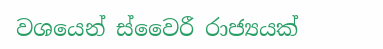වශයෙන් ස්වෛරී රාජ්‍යයක්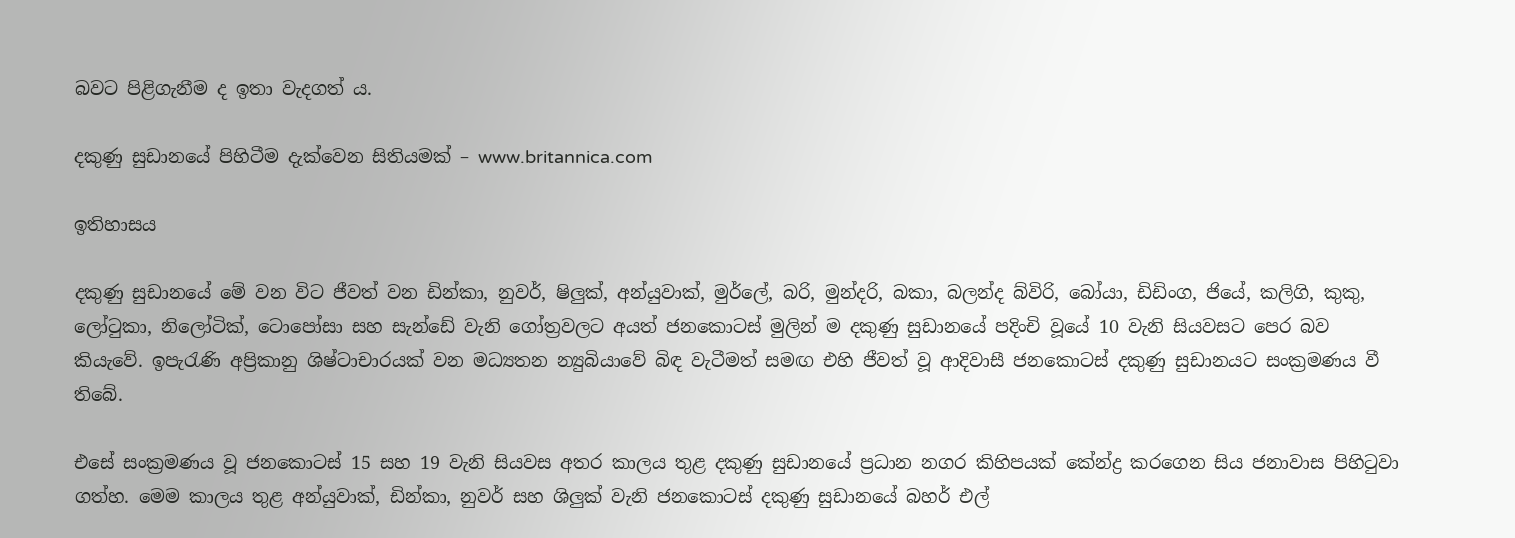බවට පිළිගැනීම ද ඉතා වැදගත් ය.

දකුණු සුඩානයේ පිහිටීම දැක්වෙන සිතියමක් – www.britannica.com

ඉතිහාසය

දකුණු සුඩානයේ මේ වන විට ජීවත් වන ඩින්කා, නුවර්, ෂිලුක්, අන්යුවාක්, මුර්ලේ, බරි, මුන්දරි, බකා, බලන්ද බ්විරි, බෝයා, ඩිඩිංග, ජියේ, කලිගි, කුකු, ලෝටුකා, නිලෝටික්, ටොපෝසා සහ සැන්ඩේ වැනි ගෝත්‍රවලට අයත් ජනකොටස් මුලින් ම දකුණු සුඩානයේ පදිංචි වූයේ 10 වැනි සියවසට පෙර බව කියැවේ. ඉපැරැණි අප්‍රිකානු ශිෂ්ටාචාරයක් වන මධ්‍යතන න්‍යුබියාවේ බිඳ වැටීමත් සමඟ එහි ජීවත් වූ ආදිවාසී ජනකොටස් දකුණු සුඩානයට සංක්‍රමණය වී තිබේ.

එසේ සංක්‍රමණය වූ ජනකොටස් 15 සහ 19 වැනි සියවස අතර කාලය තුළ දකුණු සුඩානයේ ප්‍රධාන නගර කිහිපයක් කේන්ද්‍ර කරගෙන සිය ජනාවාස පිහිටුවා ගත්හ. මෙම කාලය තුළ අන්යුවාක්, ඩින්කා, නුවර් සහ ශිලුක් වැනි ජනකොටස් දකුණු සුඩානයේ බහර් එල්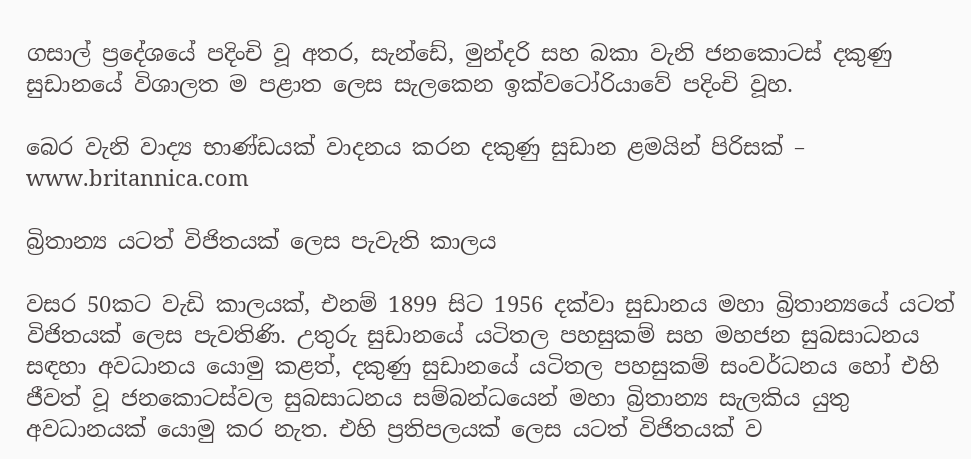ගසාල් ප්‍රදේශයේ පදිංචි වූ අතර, සැන්ඩේ, මුන්දරි සහ බකා වැනි ජනකොටස් දකුණු සුඩානයේ විශාලත ම පළාත ලෙස සැලකෙන ඉක්වටෝරියාවේ පදිංචි වූහ.

බෙර වැනි වාද්‍ය භාණ්ඩයක් වාදනය කරන දකුණු සුඩාන ළමයින් පිරිසක් – www.britannica.com

බ්‍රිතාන්‍ය යටත් විජිතයක් ලෙස පැවැති කාලය

වසර 50කට වැඩි කාලයක්, එනම් 1899 සිට 1956 දක්වා සුඩානය මහා බ්‍රිතාන්‍යයේ යටත් විජිතයක් ලෙස පැවතිණි. උතුරු සුඩානයේ යටිතල පහසුකම් සහ මහජන සුබසාධනය සඳහා අවධානය යොමු කළත්, දකුණු සුඩානයේ යටිතල පහසුකම් සංවර්ධනය හෝ එහි ජීවත් වූ ජනකොටස්වල සුබසාධනය සම්බන්ධයෙන් මහා බ්‍රිතාන්‍ය සැලකිය යුතු අවධානයක් යොමු කර නැත. එහි ප්‍රතිපලයක් ලෙස යටත් විජිතයක් ව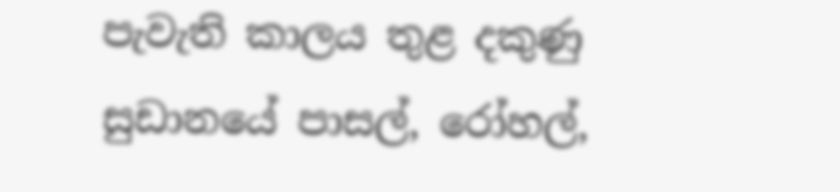පැවැති කාලය තුළ දකුණු සුඩානයේ පාසල්, රෝහල්,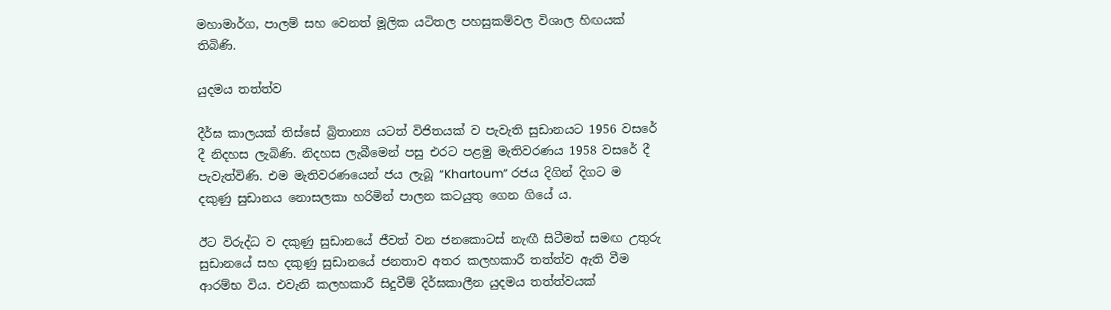මහාමාර්ග, පාලම් සහ වෙනත් මූලික යටිතල පහසුකම්වල විශාල හිඟයක් තිබිණි.

යුදමය තත්ත්ව

දීර්ඝ කාලයක් තිස්සේ බ්‍රිතාන්‍ය යටත් විජිතයක් ව පැවැති සුඩානයට 1956 වසරේ දී නිදහස ලැබිණි. නිදහස ලැබීමෙන් පසු එරට පළමු මැතිවරණය 1958 වසරේ දී පැවැත්විණි. එම මැතිවරණයෙන් ජය ලැබූ “Khartoum” රජය දිගින් දිගට ම දකුණු සුඩානය නොසලකා හරිමින් පාලන කටයුතු ගෙන ගියේ ය.

ඊට විරුද්ධ ව දකුණු සුඩානයේ ජීවත් වන ජනකොටස් නැඟී සිටීමත් සමඟ උතුරු සුඩානයේ සහ දකුණු සුඩානයේ ජනතාව අතර කලහකාරී තත්ත්ව ඇති වීම ආරම්භ විය. එවැනි කලහකාරී සිදුවීම් දිර්ඝකාලීන යුදමය තත්ත්වයක්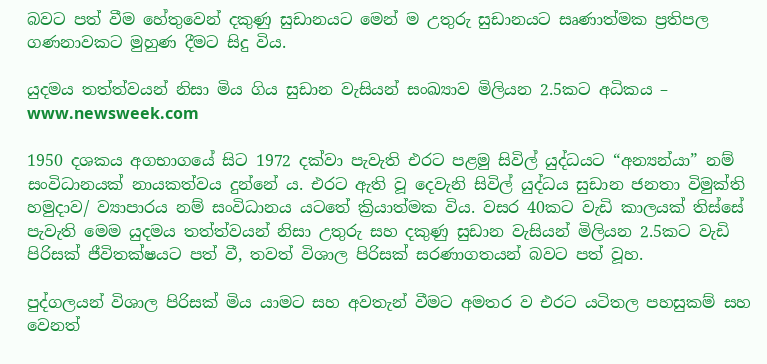බවට පත් වීම හේතුවෙන් දකුණු සුඩානයට මෙන් ම උතුරු සුඩානයට සෘණාත්මක ප්‍රතිපල ගණනාවකට මුහුණ දීමට සිදු විය.

යුදමය තත්ත්වයන් නිසා මිය ගිය සුඩාන වැසියන් සංඛ්‍යාව මිලියන 2.5කට අධිකය – www.newsweek.com

1950 දශකය අගභාගයේ සිට 1972 දක්වා පැවැති එරට පළමු සිවිල් යුද්ධයට “අන්‍යන්යා” නම් සංවිධානයක් නායකත්වය දුන්නේ ය. එරට ඇති වූ දෙවැනි සිවිල් යුද්ධය සුඩාන ජනතා විමුක්ති හමුදාව/ ව්‍යාපාරය නම් සංවිධානය යටතේ ක්‍රියාත්මක විය. වසර 40කට වැඩි කාලයක් තිස්සේ පැවැති මෙම යුදමය තත්ත්වයන් නිසා උතුරු සහ දකුණු සුඩාන වැසියන් මිලියන 2.5කට වැඩි පිරිසක් ජීවිතක්ෂයට පත් වී, තවත් විශාල පිරිසක් සරණාගතයන් බවට පත් වූහ.

පුද්ගලයන් විශාල පිරිසක් මිය යාමට සහ අවතැන් වීමට අමතර ව එරට යටිතල පහසුකම් සහ වෙනත්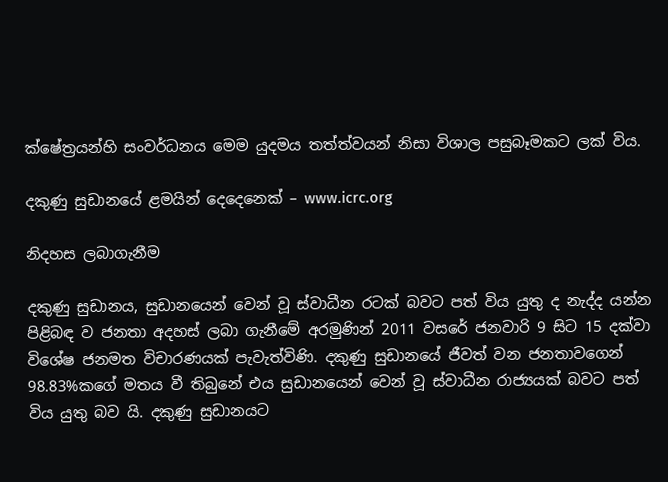ක්ෂේත්‍රයන්හි සංවර්ධනය මෙම යුදමය තත්ත්වයන් නිසා විශාල පසුබෑමකට ලක් විය.

දකුණු සුඩානයේ ළමයින් දෙදෙනෙක් – www.icrc.org

නිදහස ලබාගැනීම

දකුණු සුඩානය, සුඩානයෙන් වෙන් වූ ස්වාධීන රටක් බවට පත් විය යුතු ද නැද්ද යන්න පිළිබඳ ව ජනතා අදහස් ලබා ගැනීමේ අරමුණින් 2011 වසරේ ජනවාරි 9 සිට 15 දක්වා විශේෂ ජනමත විචාරණයක් පැවැත්විණි. දකුණු සුඩානයේ ජීවත් වන ජනතාවගෙන් 98.83%කගේ මතය වී තිබුනේ එය සුඩානයෙන් වෙන් වූ ස්වාධීන රාජ්‍යයක් බවට පත් විය යුතු බව යි. දකුණු සුඩානයට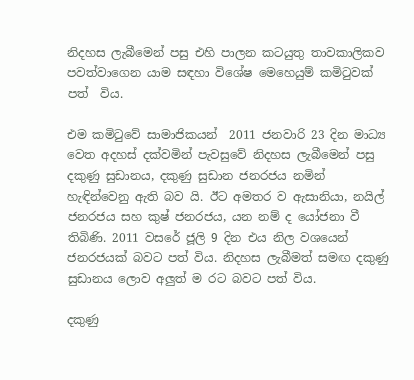නිදහස ලැබීමෙන් පසු එහි පාලන කටයුතු තාවකාලිකව පවත්වාගෙන යාම සඳහා විශේෂ මෙහෙයුම් කමිටුවක් පත්  විය.

එම කමිටුවේ සාමාජිකයන්  2011 ජනවාරි 23 දින මාධ්‍ය වෙත අදහස් දක්වමින් පැවසුවේ නිදහස ලැබීමෙන් පසු දකුණු සුඩානය, දකුණු සුඩාන ජනරජය නමින් හැඳින්වෙනු ඇති බව යි. ඊට අමතර ව ඇසානියා, නයිල් ජනරජය සහ කුෂ් ජනරජය, යන නම් ද යෝජනා වී තිබිණි. 2011 වසරේ ජූලි 9 දින එය නිල වශයෙන් ජනරජයක් බවට පත් විය. නිදහස ලැබීමත් සමඟ දකුණු සුඩානය ලොව අලුත් ම රට බවට පත් විය.

දකුණු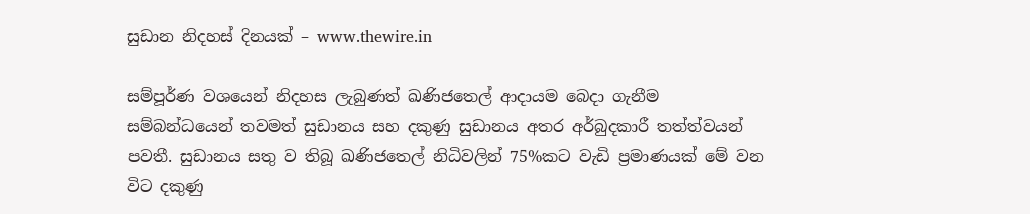සුඩාන නිදහස් දිනයක් – www.thewire.in

සම්පූර්ණ වශයෙන් නිදහස ලැබුණත් ඛණිජතෙල් ආදායම බෙදා ගැනීම සම්බන්ධයෙන් තවමත් සුඩානය සහ දකුණු සුඩානය අතර අර්බුදකාරී තත්ත්වයන් පවතී. සුඩානය සතු ව තිබූ ඛණිජතෙල් නිධිවලින් 75%කට වැඩි ප්‍රමාණයක් මේ වන විට දකුණු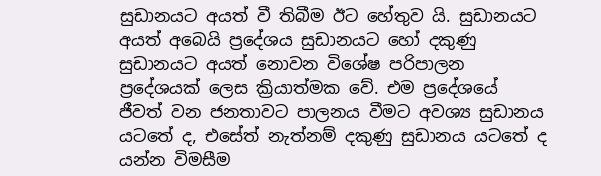සුඩානයට අයත් වී තිබීම ඊට හේතුව යි. සුඩානයට අයත් අබෙයි ප්‍රදේශය සුඩානයට හෝ දකුණු සුඩානයට අයත් නොවන විශේෂ පරිපාලන ප්‍රදේශයක් ලෙස ක්‍රියාත්මක වේ. එම ප්‍රදේශයේ ජීවත් වන ජනතාවට පාලනය වීමට අවශ්‍ය සුඩානය යටතේ ද, එසේත් නැත්නම් දකුණු සුඩානය යටතේ ද යන්න විමසීම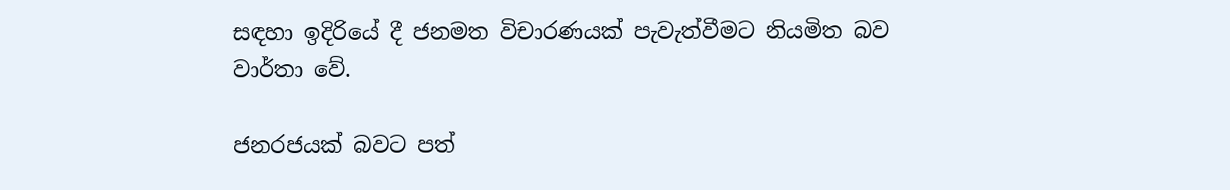සඳහා ඉදිරියේ දී ජනමත විචාරණයක් පැවැත්වීමට නියමිත බව වාර්තා වේ.

ජනරජයක් බවට පත්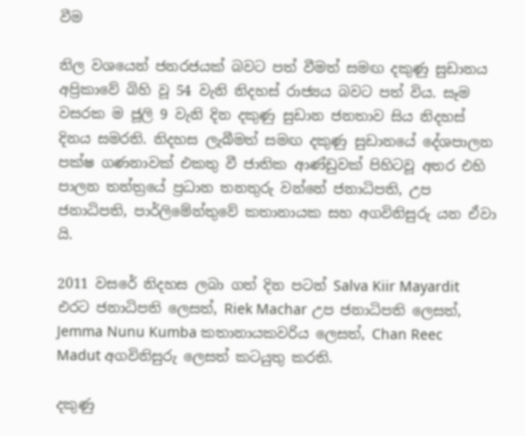වීම

නිල වශයෙන් ජනරජයක් බවට පත් වීමත් සමඟ දකුණු සුඩානය අප්‍රිකාවේ බිහි වූ 54 වැනි නිදහස් රාජ්‍යය බවට පත් විය. සෑම වසරක ම ජූලි 9 වැනි දින දකුණු සුඩාන ජනතාව සිය නිදහස් දිනය සමරති. නිදහස ලැබීමත් සමඟ දකුණු සුඩානයේ දේශපාලන පක්ෂ ගණනාවක් එකතු වී ජාතික ආණ්ඩුවක් පිහිටවූ අතර එහි පාලන තන්ත්‍රයේ ප්‍රධාන තනතුරු වන්නේ ජනාධිපති, උප ජනාධිපති, පාර්ලිමේන්තුවේ කතානායක සහ අගවිනිසුරු යන ඒවා යි.

2011 වසරේ නිදහස ලබා ගත් දින පටන් Salva Kiir Mayardit එරට ජනාධිපති ලෙසත්, Riek Machar උප ජනාධිපති ලෙසත්, Jemma Nunu Kumba කතානායකවරිය ලෙසත්, Chan Reec Madut අගවිනිසුරු ලෙසත් කටයුතු කරති.

දකුණු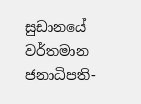සුඩානයේ වර්තමාන ජනාධිපති-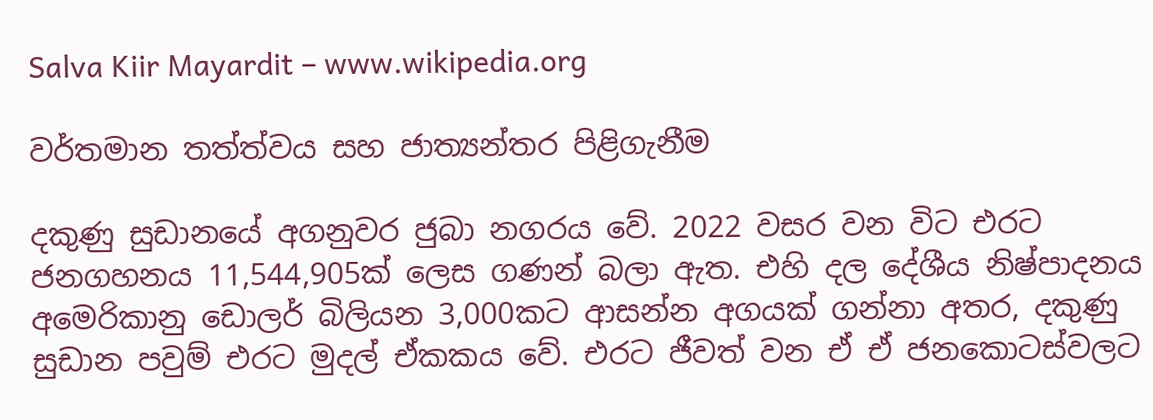Salva Kiir Mayardit – www.wikipedia.org

වර්තමාන තත්ත්වය සහ ජාත්‍යන්තර පිළිගැනීම

දකුණු සුඩානයේ අගනුවර ජුබා නගරය වේ. 2022 වසර වන විට එරට ජනගහනය 11,544,905ක් ලෙස ගණන් බලා ඇත. එහි දල දේශීය නිෂ්පාදනය අමෙරිකානු ඩොලර් බිලියන 3,000කට ආසන්න අගයක් ගන්නා අතර, දකුණු සුඩාන පවුම් එරට මුදල් ඒකකය වේ. එරට ජීවත් වන ඒ ඒ ජනකොටස්වලට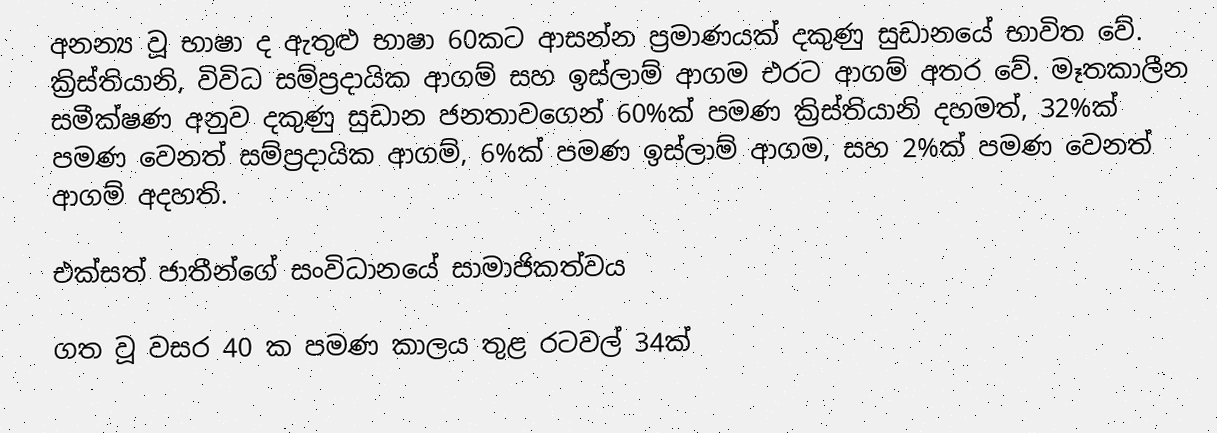අනන්‍ය වූ භාෂා ද ඇතුළු භාෂා 60කට ආසන්න ප්‍රමාණයක් දකුණු සුඩානයේ භාවිත වේ. ක්‍රිස්තියානි, විවිධ සම්ප්‍රදායික ආගම් සහ ඉස්ලාම් ආගම එරට ආගම් අතර වේ. මෑතකාලීන සමීක්ෂණ අනුව දකුණු සුඩාන ජනතාවගෙන් 60%ක් පමණ ක්‍රිස්තියානි දහමත්, 32%ක් පමණ වෙනත් සම්ප්‍රදායික ආගම්, 6%ක් පමණ ඉස්ලාම් ආගම, සහ 2%ක් පමණ වෙනත් ආගම් අදහති.

එක්සත් ජාතීන්ගේ සංවිධානයේ සාමාජිකත්වය

ගත වූ වසර 40 ක පමණ කාලය තුළ රටවල් 34ක්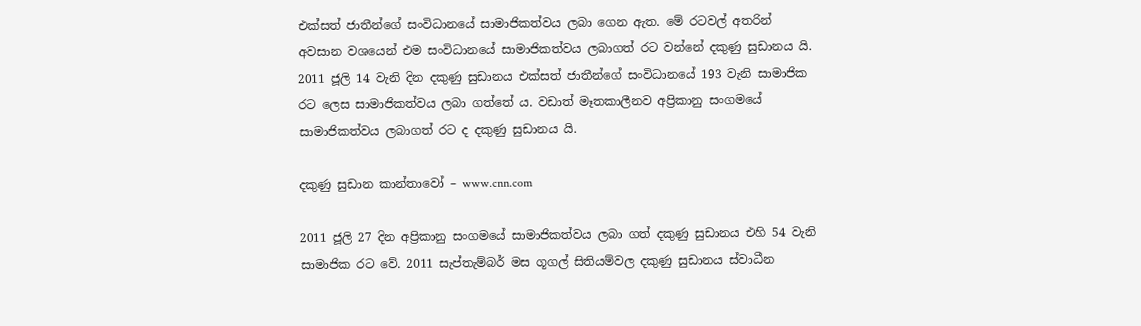එක්සත් ජාතීන්ගේ සංවිධානයේ සාමාජිකත්වය ලබා ගෙන ඇත. මේ රටවල් අතරින් අවසාන වශයෙන් එම සංවිධානයේ සාමාජිකත්වය ලබාගත් රට වන්නේ දකුණු සුඩානය යි. 2011 ජූලි 14 වැනි දින දකුණු සුඩානය එක්සත් ජාතීන්ගේ සංවිධානයේ 193 වැනි සාමාජික රට ලෙස සාමාජිකත්වය ලබා ගත්තේ ය. වඩාත් මෑතකාලීනව අප්‍රිකානු සංගමයේ සාමාජිකත්වය ලබාගත් රට ද දකුණු සුඩානය යි.

දකුණු සුඩාන කාන්තාවෝ – www.cnn.com

2011 ජූලි 27 දින අප්‍රිකානු සංගමයේ සාමාජිකත්වය ලබා ගත් දකුණු සුඩානය එහි 54 වැනි සාමාජික රට වේ. 2011 සැප්තැම්බර් මස ගූගල් සිතියම්වල දකුණු සුඩානය ස්වාධීන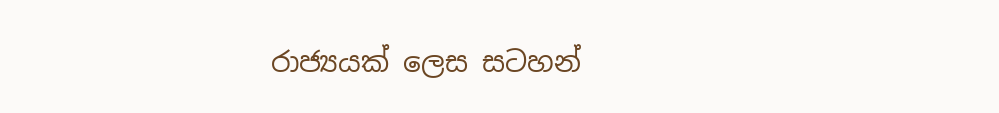රාජ්‍යයක් ලෙස සටහන්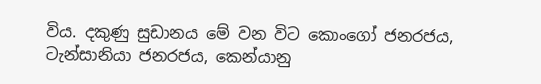විය. දකුණු සුඩානය මේ වන විට කොංගෝ ජනරජය, ටැන්සානියා ජනරජය, කෙන්යානු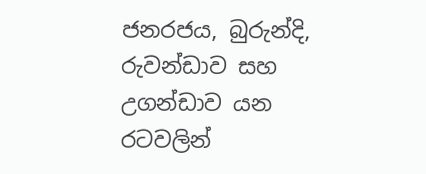ජනරජය, බුරුන්දි, රුවන්ඩාව සහ උගන්ඩාව යන රටවලින්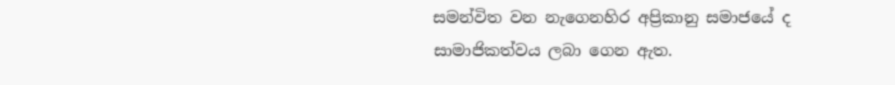සමන්විත වන නැගෙනහිර අප්‍රිකානු සමාජයේ ද සාමාජිකත්වය ලබා ගෙන ඇත.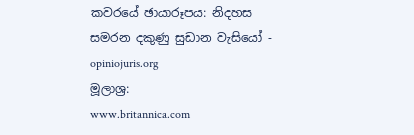කවරයේ ඡායාරූපය: නිදහස සමරන දකුණු සුඩාන වැසියෝ - opiniojuris.org
මූලාශ්‍ර:
www.britannica.com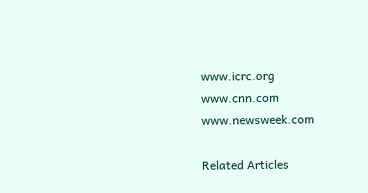www.icrc.org
www.cnn.com
www.newsweek.com

Related Articles